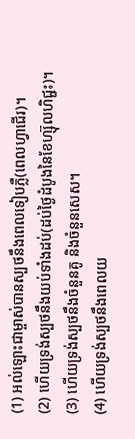(1) អល់ឡោះជាម្ចាស់បានស្បថនឹងពេលទៀបភ្លឺ(ពេលហ្វាជើរ)។
(2) ហើយទ្រង់ស្បថនឹងយប់ទាំងដប់(ដប់ថ្ងៃដំបូងនៃខែហ្ស៊ុលហិជ្ជះ)។
(3) ហើយទ្រង់ស្បថនឹងចំនួនគូ និងចំនួនសេស។
(4) ហើយទ្រង់ស្បថនឹងពេលយ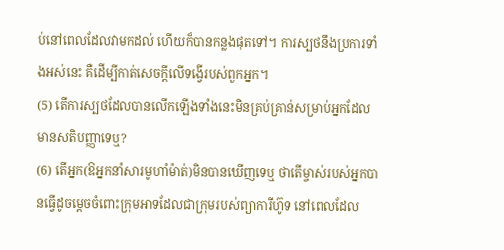ប់នៅពេលដែលវាមកដល់ ហើយក៏បានកន្លងផុតទៅ។ ការស្បថនឹងប្រការទាំងអស់នេះ គឺដើម្បីកាត់សេចក្តីលើទង្វើរបស់ពួកអ្នក។
(5) តើការស្បថដែលបានលើកឡើងទាំងនេះមិនគ្រប់គ្រាន់សម្រាប់អ្នកដែលមានសតិបញ្ញាទេឬ?
(6) តើអ្នក(ឱអ្នកនាំសារមូហាំម៉ាត់)មិនបានឃើញទេឬ ថាតើម្ចាស់របស់អ្នកបានធ្វើដូចមេ្ដចចំពោះក្រុមអាទដែលជាក្រុមរបស់ព្យាការីហ៊ូទ នៅពេលដែល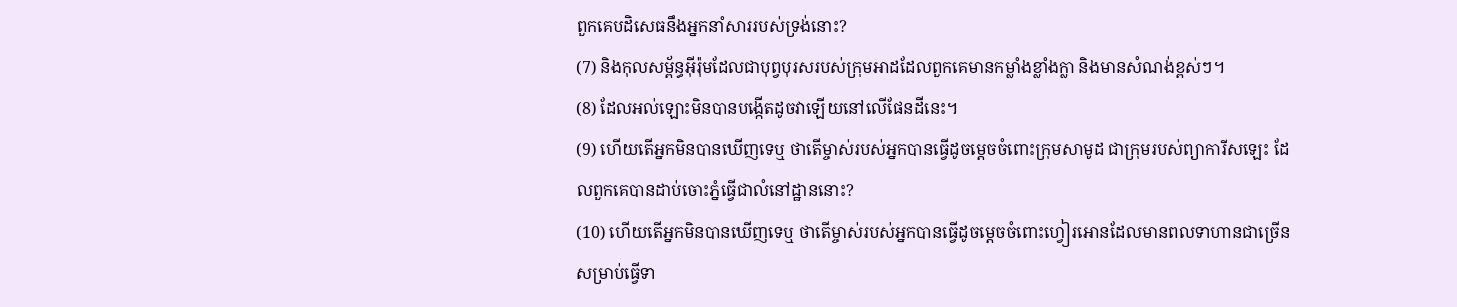ពួកគេបដិសេធនឹងអ្នកនាំសាររបស់ទ្រង់នោះ?
(7) និងកុលសម្ព័ន្ធអ៊ីរ៉ុមដែលជាបុព្វបុរសរបស់ក្រុមអាដដែលពួកគេមានកម្លាំងខ្លាំងក្លា និងមានសំណង់ខ្ពស់ៗ។
(8) ដែលអល់ឡោះមិនបានបង្កើតដូចវាឡើយនៅលើផែនដីនេះ។
(9) ហើយតើអ្នកមិនបានឃើញទេឬ ថាតើម្ចាស់របស់អ្នកបានធ្វើដូចមេ្ដចចំពោះក្រុមសាមូដ ជាក្រុមរបស់ព្យាការីសឡេះ ដែលពួកគេបានដាប់ចោះភ្នំធ្វើជាលំនៅដ្ឋាននោះ?
(10) ហើយតើអ្នកមិនបានឃើញទេឬ ថាតើម្ចាស់របស់អ្នកបានធ្វើដូចមេ្ដចចំពោះហ្វៀរអោនដែលមានពលទាហានជាច្រើនសម្រាប់ធ្វើទា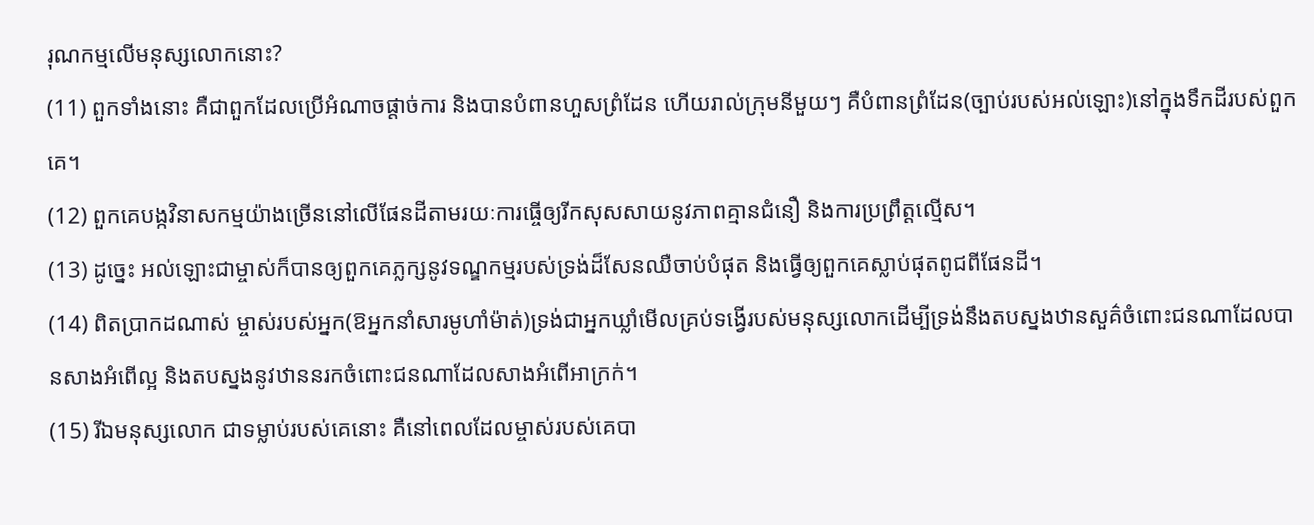រុណកម្មលើមនុស្សលោកនោះ?
(11) ពួកទាំងនោះ គឺជាពួកដែលប្រើអំណាចផ្តាច់ការ និងបានបំពានហួសព្រំដែន ហើយរាល់ក្រុមនីមួយៗ គឺបំពានព្រំដែន(ច្បាប់របស់អល់ឡោះ)នៅក្នុងទឹកដីរបស់ពួកគេ។
(12) ពួកគេបង្កវិនាសកម្មយ៉ាងច្រើននៅលើផែនដីតាមរយៈការធ្ចើឲ្យរីកសុសសាយនូវភាពគ្មានជំនឿ និងការប្រព្រឹត្តល្មើស។
(13) ដូច្នេះ អល់ឡោះជាម្ចាស់ក៏បានឲ្យពួកគេភ្លក្សនូវទណ្ឌកម្មរបស់ទ្រង់ដ៏សែនឈឺចាប់បំផុត និងធ្វើឲ្យពួកគេស្លាប់ផុតពូជពីផែនដី។
(14) ពិតប្រាកដណាស់ ម្ចាស់របស់អ្នក(ឱអ្នកនាំសារមូហាំម៉ាត់)ទ្រង់ជាអ្នកឃ្លាំមើលគ្រប់ទង្វើរបស់មនុស្សលោកដើម្បីទ្រង់នឹងតបស្នងឋានសួគ៌ចំពោះជនណាដែលបានសាងអំពើល្អ និងតបស្នងនូវឋាននរកចំពោះជនណាដែលសាងអំពើអាក្រក់។
(15) រីឯមនុស្សលោក ជាទម្លាប់របស់គេនោះ គឺនៅពេលដែលម្ចាស់របស់គេបា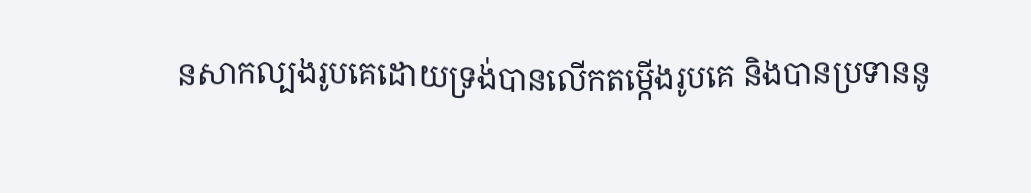នសាកល្បងរូបគេដោយទ្រង់បានលើកតម្កើងរូបគេ និងបានប្រទាននូ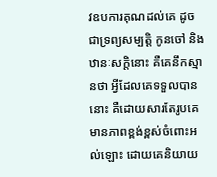វឧបការគុណដល់គេ ដូចជាទ្រព្យសម្បត្តិ កូនចៅ និងឋានៈសក្តិនោះ គឺគេនឹកស្មានថា អ្វីដែលគេទទួលបាននោះ គឺដោយសារតែរូបគេមានភាពខ្ពង់ខ្ពស់ចំពោះអល់ឡោះ ដោយគេនិយាយ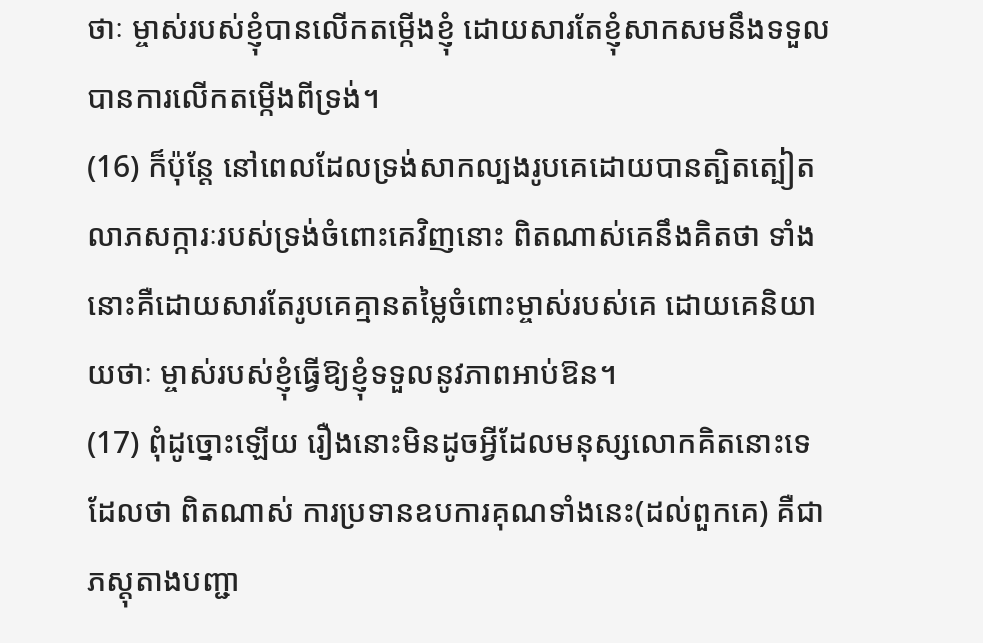ថាៈ ម្ចាស់របស់ខ្ញុំបានលើកតម្កើងខ្ញុំ ដោយសារតែខ្ញុំសាកសមនឹងទទួលបានការលើកតម្កើងពីទ្រង់។
(16) ក៏ប៉ុន្ដែ នៅពេលដែលទ្រង់សាកល្បងរូបគេដោយបានត្បិតត្បៀតលាភសក្ការៈរបស់ទ្រង់ចំពោះគេវិញនោះ ពិតណាស់គេនឹងគិតថា ទាំងនោះគឺដោយសារតែរូបគេគ្មានតម្លៃចំពោះម្ចាស់របស់គេ ដោយគេនិយាយថាៈ ម្ចាស់របស់ខ្ញុំធ្វើឱ្យខ្ញុំទទួលនូវភាពអាប់ឱន។
(17) ពុំដូច្នោះឡើយ រឿងនោះមិនដូចអ្វីដែលមនុស្សលោកគិតនោះទេដែលថា ពិតណាស់ ការប្រទានឧបការគុណទាំងនេះ(ដល់ពួកគេ) គឺជាភស្តុតាងបញ្ជា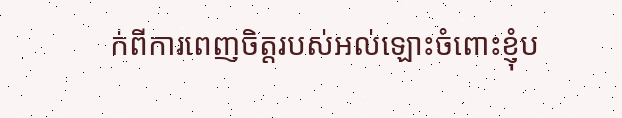ក់ពីការពេញចិត្តរបស់អល់ឡោះចំពោះខ្ញុំប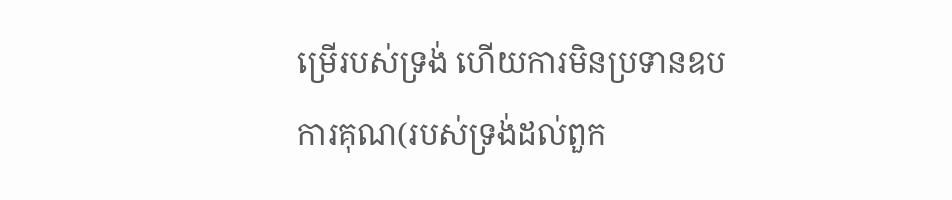ម្រើរបស់ទ្រង់ ហើយការមិនប្រទានឧបការគុណ(របស់ទ្រង់ដល់ពួក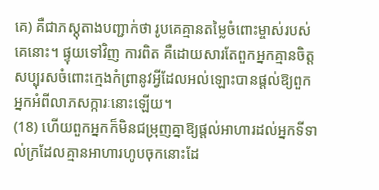គេ) គឺជាភស្តុតាងបញ្ជាក់ថា រូបគេគ្មានតម្លៃចំពោះម្ចាស់របស់គេនោះ។ ផ្ទុយទៅវិញ ការពិត គឺដោយសារតែពួកអ្នកគ្មានចិត្តសប្បុរសចំពោះក្មេងកំព្រានូវអ្វីដែលអល់ឡោះបានផ្តល់ឱ្យពួកអ្នកអំពីលាភសក្ការៈនោះឡើយ។
(18) ហើយពួកអ្នកក៏មិនជម្រុញគ្នាឱ្យផ្តល់អាហារដល់អ្នកទីទាល់ក្រដែលគ្មានអាហារហូបចុកនោះដែ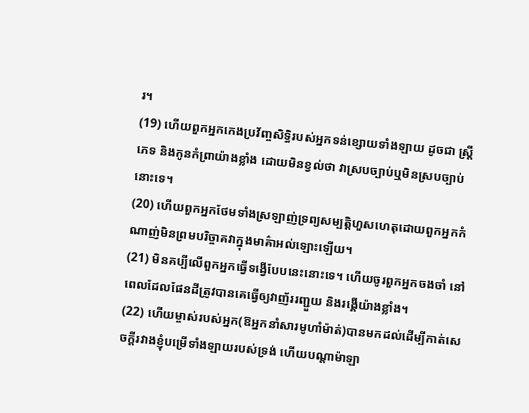រ។
(19) ហើយពួកអ្នកកេងប្រវ័ញ្ចសិទ្ធិរបស់អ្នកទន់ខ្សោយទាំងឡាយ ដូចជា ស្ត្រីភេទ និងកូនកំព្រាយ៉ាងខ្លាំង ដោយមិនខ្វល់ថា វាស្របច្បាប់ឬមិនស្របច្បាប់នោះទេ។
(20) ហើយពួកអ្នកថែមទាំងស្រឡាញ់ទ្រព្យសម្បត្ដិហួសហេតុដោយពួកអ្នកកំណាញ់មិនព្រមបរិច្ចាគវាក្នុងមាគ៌ាអល់ឡោះឡើយ។
(21) មិនគប្បីលើពួកអ្នកធ្វើទង្វើបែបនេះនោះទេ។ ហើយចូរពួកអ្នកចងចាំ នៅពេលដែលផែនដីត្រូវបានគេធ្វើឲ្យវាញ័ររញ្ជួយ និងរង្គើយ៉ាងខ្លាំង។
(22) ហើយម្ចាស់របស់អ្នក(ឱអ្នកនាំសារមូហាំម៉ាត់)បានមកដល់ដើម្បីកាត់សេចក្តីរវាងខ្ញុំបម្រើទាំងឡាយរបស់ទ្រង់ ហើយបណ្តាម៉ាឡា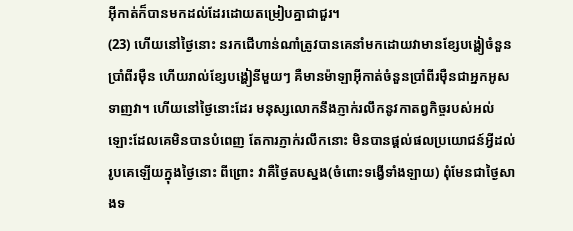អ៊ីកាត់ក៏បានមកដល់ដែរដោយតម្រៀបគ្នាជាជួរ។
(23) ហើយនៅថ្ងៃនោះ នរកជើហាន់ណាំត្រូវបានគេនាំមកដោយវាមានខ្សែបង្ហៀចំនួនប្រាំពីរម៉ឺន ហើយរាល់ខ្សែបង្ហៀនីមួយៗ គឺមានម៉ាឡាអ៊ីកាត់ចំនួនប្រាំពីរម៉ឺនជាអ្នកអូសទាញវា។ ហើយនៅថ្ងៃនោះដែរ មនុស្សលោកនឹងភ្ញាក់រលឹកនូវកាតព្វកិច្ចរបស់អល់ឡោះដែលគេមិនបានបំពេញ តែការភ្ញាក់រលឹកនោះ មិនបានផ្តល់ផលប្រយោជន៍អ្វីដល់រូបគេឡើយក្នុងថ្ងៃនោះ ពីព្រោះ វាគឺថ្ងៃតបស្នង(ចំពោះទង្វើទាំងឡាយ) ពុំមែនជាថ្ងៃសាងទ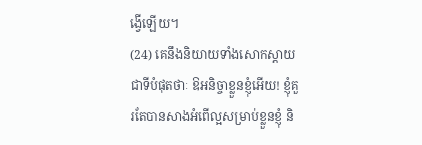ង្វើឡើយ។
(24) គេនឹងនិយាយទាំងសោកស្តាយជាទីបំផុតថាៈ ឱអនិច្ចាខ្លួនខ្ញុំអើយ! ខ្ញុំគួរតែបានសាងអំពើល្អសម្រាប់ខ្លួនខ្ញុំ និ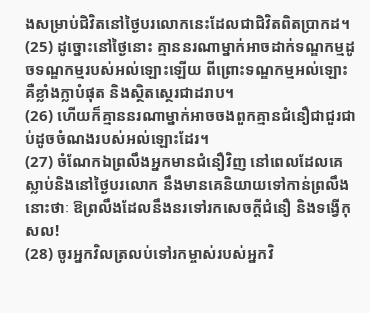ងសម្រាប់ជិវិតនៅថ្ងៃបរលោកនេះដែលជាជិវិតពិតប្រាកដ។
(25) ដូច្នោះនៅថ្ងៃនោះ គ្មាននរណាម្នាក់អាចដាក់ទណ្ឌកម្មដូចទណ្ឌកម្មរបស់អល់ឡោះឡើយ ពីព្រោះទណ្ឌកម្មអល់ឡោះ គឺខ្លាំងក្លាបំផុត និងស្ថិតស្ថេរជាដរាប។
(26) ហើយក៏គ្មាននរណាម្នាក់អាចចងពួកគ្មានជំនឿជាជួរជាប់ដូចចំណងរបស់អល់ឡោះដែរ។
(27) ចំណែកឯព្រលឹងអ្នកមានជំនឿវិញ នៅពេលដែលគេស្លាប់និងនៅថ្ងៃបរលោក នឹងមានគេនិយាយទៅកាន់ព្រលឹងនោះថាៈ ឱព្រលឹងដែលនឹងនរទៅរកសេចក្តីជំនឿ និងទង្វើកុសល!
(28) ចូរអ្នកវិលត្រលប់ទៅរកម្ចាស់របស់អ្នកវិ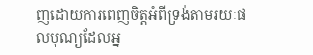ញដោយការពេញចិត្តអំពីទ្រង់តាមរយៈផលបុណ្យដែលអ្ន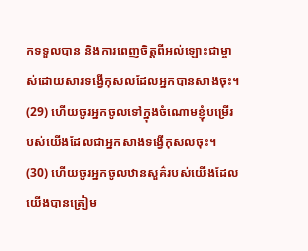កទទួលបាន និងការពេញចិត្តពីអល់ឡោះជាម្ចាស់ដោយសារទង្វើកុសលដែលអ្នកបានសាងចុះ។
(29) ហើយចូរអ្នកចូលទៅក្នុងចំណោមខ្ញុំបម្រើរបស់យើងដែលជាអ្នកសាងទង្វើកុសលចុះ។
(30) ហើយចូរអ្នកចូលឋានសួគ៌របស់យើងដែលយើងបានត្រៀម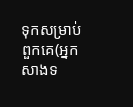ទុកសម្រាប់ពួកគេ(អ្នកសាងទ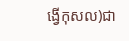ង្វើកុសល)ជា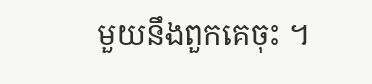មួយនឹងពួកគេចុះ ។